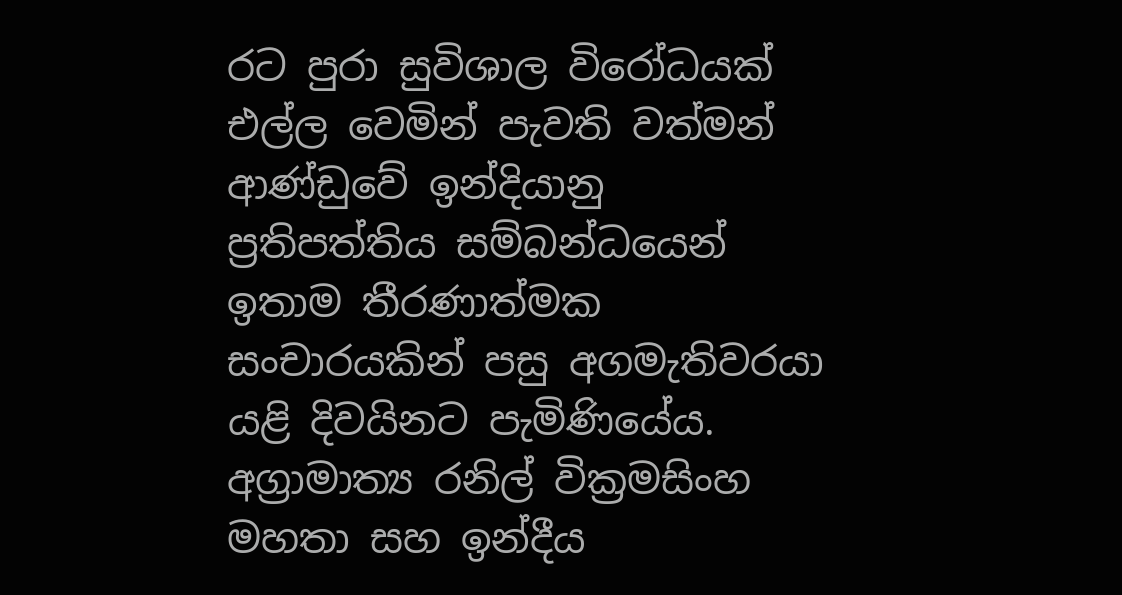රට පුරා සුවිශාල විරෝධයක් එල්ල වෙමින් පැවති වත්මන් ආණ්ඩුවේ ඉන්දියානු ප්‍රතිපත්තිය සම්බන්ධයෙන් ඉතාම තීරණාත්මක සංචාරයකින් පසු අගමැතිවරයා යළි දිවයිනට පැමිණියේය. අග්‍රාමාත්‍ය රනිල් වික්‍රමසිංහ මහතා සහ ඉන්දීය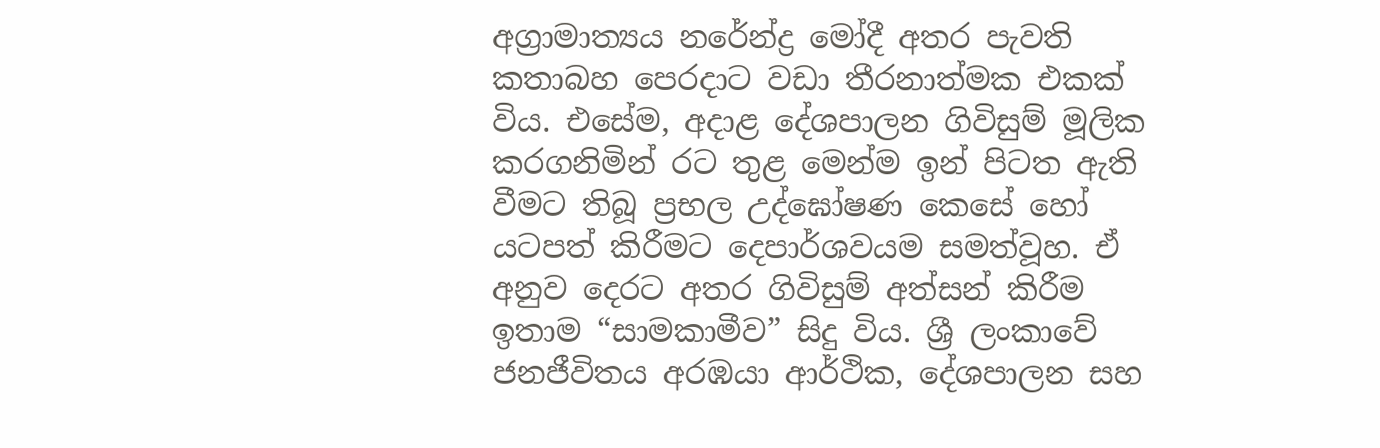අග්‍රාමාත්‍යය නරේන්ද්‍ර මෝදී අතර පැවති කතාබහ පෙරදාට වඩා තීරනාත්මක එකක් විය. එසේම, අදාළ දේශපාලන ගිවිසුම් මූලික කරගනිමින් රට තුළ මෙන්ම ඉන් පිටත ඇති වීමට තිබූ ප්‍රභල උද්ඝෝෂණ කෙසේ හෝ යටපත් කිරීමට දෙපාර්ශවයම සමත්වූහ. ඒ අනුව දෙරට අතර ගිවිසුම් අත්සන් කිරීම ඉතාම “සාමකාමීව” සිදු විය. ශ්‍රී ලංකාවේ ජනජීවිතය අරඹයා ආර්ථික, දේශපාලන සහ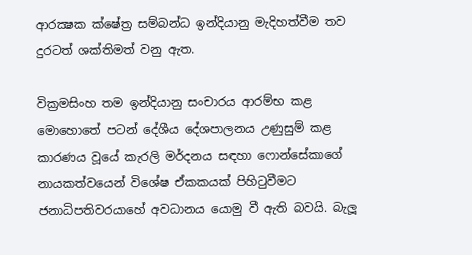ආරක්‍ෂක ක්ෂේත්‍ර සම්බන්ධ ඉන්දියානු මැදිහත්වීම තව දුරටත් ශක්තිමත් වනු ඇත.

වික්‍රමසිංහ තම ඉන්දියානු සංචාරය ආරම්භ කළ මොහොතේ පටන් දේශීය දේශපාලනය උණුසුම් කළ කාරණය වූයේ කැරලි මර්දනය සඳහා ෆොන්සේකාගේ නායකත්වයෙන් විශේෂ ඒකකයක් පිහිටුවීමට ජනාධිපතිවරයාහේ අවධානය යොමු වී ඇති බවයි. බැලූ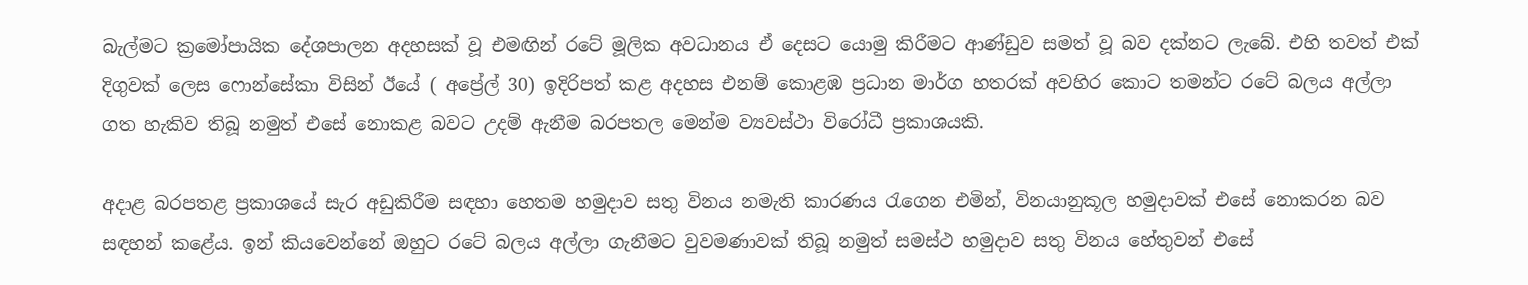බැල්මට ක්‍රමෝපායික දේශපාලන අදහසක් වූ එමඟින් රටේ මූලික අවධානය ඒ දෙසට යොමු කිරීමට ආණ්ඩුව සමත් වූ බව දක්නට ලැබේ. එහි තවත් එක් දිගුවක් ලෙස ෆොන්සේකා විසින් ඊයේ ( අප්‍රේල් 30) ඉදිරිපත් කළ අදහස එනම් කොළඹ ප්‍රධාන මාර්ග හතරක් අවහිර කොට තමන්ට රටේ බලය අල්ලා ගත හැකිව තිබූ නමුත් එසේ නොකළ බවට උදම් ඇනීම බරපතල මෙන්ම ව්‍යවස්ථා විරෝධී ප්‍රකාශයකි.

අදාළ බරපතළ ප්‍රකාශයේ සැර අඩුකිරීම සඳහා හෙතම හමුදාව සතු විනය නමැති කාරණය රැගෙන එමින්, විනයානුකූල හමුදාවක් එසේ නොකරන බව සඳහන් කළේය. ඉන් කියවෙන්නේ ඔහුට රටේ බලය අල්ලා ගැනීමට වුවමණාවක් තිබූ නමුත් සමස්ථ හමුදාව සතු විනය හේතුවන් එසේ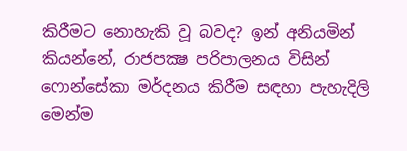කිරීමට නොහැකි වූ බවද? ඉන් අනියමින් කියන්නේ, රාජපක්‍ෂ පරිපාලනය විසින් ෆොන්සේකා මර්දනය කිරීම සඳහා පැහැදිලි මෙන්ම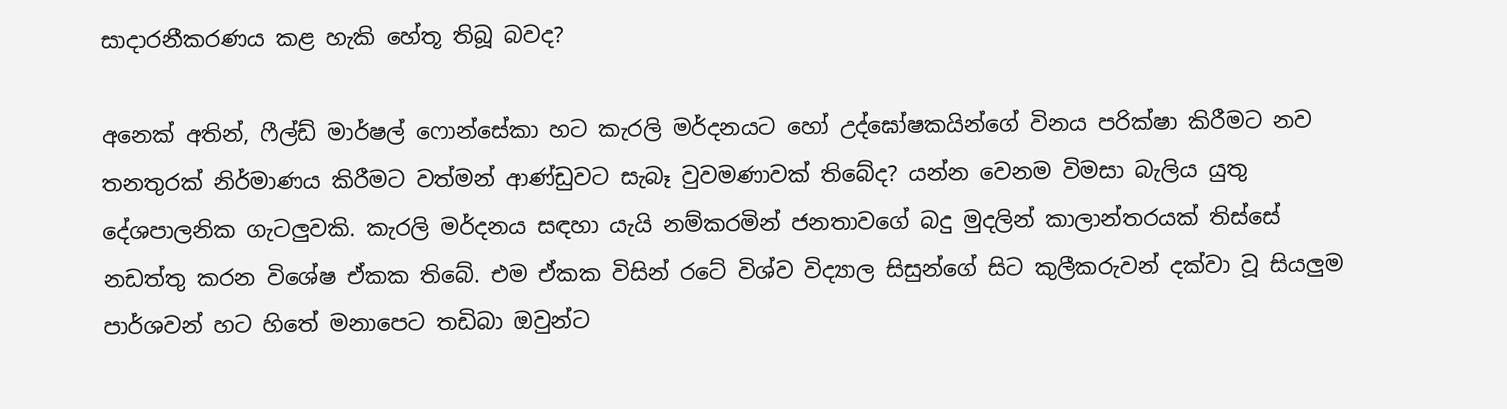සාදාරනීකරණය කළ හැකි හේතූ තිබූ බවද?

අනෙක් අතින්, ෆීල්ඩ් මාර්ෂල් ෆොන්සේකා හට කැරලි මර්දනයට හෝ උද්ඝෝෂකයින්ගේ විනය පරික්ෂා කිරීමට නව තනතුරක් නිර්මාණය කිරීමට වත්මන් ආණ්ඩුවට සැබෑ වුවමණාවක් තිබේද? යන්න වෙනම විමසා බැලිය යුතු දේශපාලනික ගැටලුවකි. කැරලි මර්දනය සඳහා යැයි නම්කරමින් ජනතාවගේ බදු මුදලින් කාලාන්තරයක් තිස්සේ නඩත්තු කරන විශේෂ ඒකක තිබේ. එම ඒකක විසින් රටේ විශ්ව විද්‍යාල සිසුන්ගේ සිට කුලීකරුවන් දක්වා වූ සියලුම පාර්ශවන් හට හිතේ මනාපෙට තඩිබා ඔවුන්ට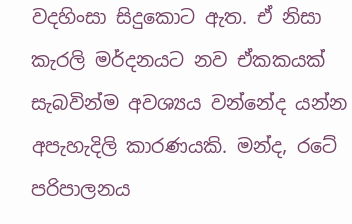වදහිංසා සිදුකොට ඇත. ඒ නිසා කැරලි මර්දනයට නව ඒකකයක් සැබවින්ම අවශ්‍යය වන්නේද යන්න අපැහැදිලි කාරණයකි. මන්ද, රටේ පරිපාලනය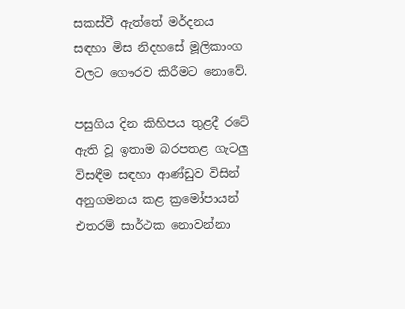සකස්වී ඇත්තේ මර්දනය සඳහා මිස නිදහසේ මූලිකාංග වලට ගෞරව කිරීමට නොවේ.

පසුගිය දින කිහිපය තුළදී රටේ ඇති වූ ඉතාම බරපතළ ගැටලු විසඳීම සඳහා ආණ්ඩුව විසින් අනුගමනය කළ ක්‍රමෝපායන් එතරම් සාර්ථක නොවන්නා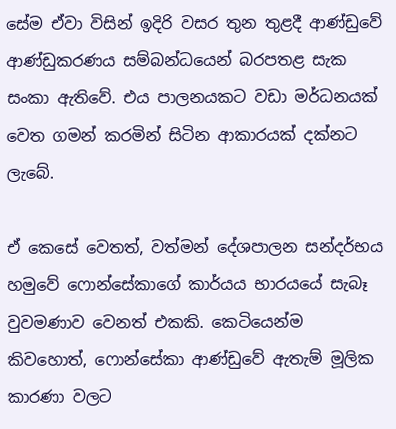සේම ඒවා විසින් ඉදිරි වසර තුන තුළදී ආණ්ඩුවේ ආණ්ඩුකරණය සම්බන්ධයෙන් බරපතළ සැක සංකා ඇතිවේ. එය පාලනයකට වඩා මර්ධනයක් වෙත ගමන් කරමින් සිටින ආකාරයක් දක්නට ලැබේ.

ඒ කෙසේ වෙතත්, වත්මන් දේශපාලන සන්දර්භය හමුවේ ෆොන්සේකාගේ කාර්යය භාරයයේ සැබෑ වුවමණාව වෙනත් එකකි. කෙටියෙන්ම කිවහොත්, ෆොන්සේකා ආණ්ඩුවේ ඇතැම් මූලික කාරණා වලට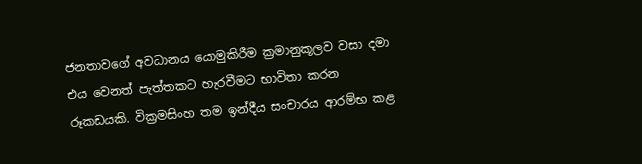ජනතාවගේ අවධානය යොමුකිරීම ක්‍රමානුකූලව වසා දමා එය වෙනත් පැත්තකට හැරවීමට භාවිතා කරන රූකඩයකි. වික්‍රමසිංහ තම ඉන්දීය සංචාරය ආරම්භ කළ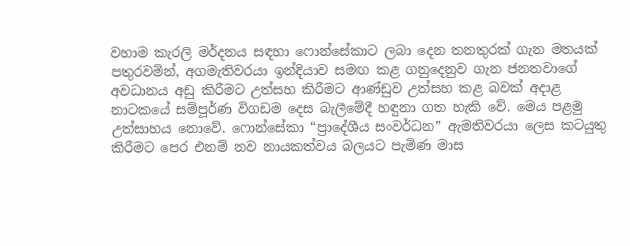වහාම කැරලි මර්දනය සඳහා ෆොන්සේකාට ලබා දෙන තනතුරක් ගැන මතයක් පතුරවමින්, අගමැතිවරයා ඉන්දියාව සමඟ කළ ගනුදෙනුව ගැන ජනතවාගේ අවධානය අඩු කිරීමට උත්සහ කිරීමට ආණ්ඩුව උත්සහ කළ බවක් අදාළ නාටකයේ සම්පූර්ණ විගඩම දෙස බැලීමේදී හඳුනා ගත හැකි වේ. මෙය පළමු උත්සාහය නොවේ. ෆොන්සේකා “ප්‍රාදේශීය සංවර්ධන” ඇමතිවරයා ලෙස කටයුතු කිරීමට පෙර එනම් නව නායකත්වය බලයට පැමිණ මාස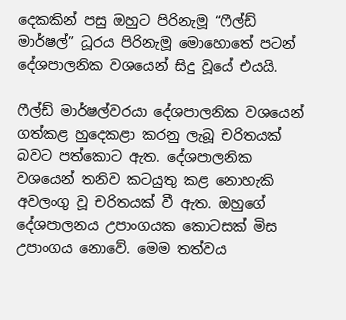දෙකකින් පසු ඔහුට පිරිනැමූ “ෆීල්ඩ් මාර්ෂල්” ධූරය පිරිනැමූ මොහොතේ පටන් දේශපාලනික වශයෙන් සිදු වූයේ එයයි.

ෆීල්ඩ් මාර්ෂල්වරයා දේශපාලනික වශයෙන් ගත්කළ හුදෙකළා කරනු ලැබූ චරිතයක් බවට පත්කොට ඇත. දේශපාලනික වශයෙන් තනිව කටයුතු කළ නොහැකි අවලංගු වූ චරිතයක් වී ඇත. ඔහුගේ දේශපාලනය උපාංගයක කොටසක් මිස උපාංගය නොවේ. මෙම තත්වය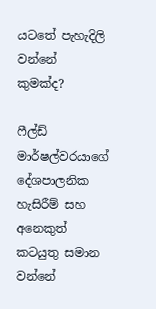යටතේ පැහැදිලි වන්නේ කුමක්ද?

ෆීල්ඩ් මාර්ෂල්වරයාගේ දේශපාලනික හැසිරීම් සහ අනෙකුත් කටයුතු සමාන වන්නේ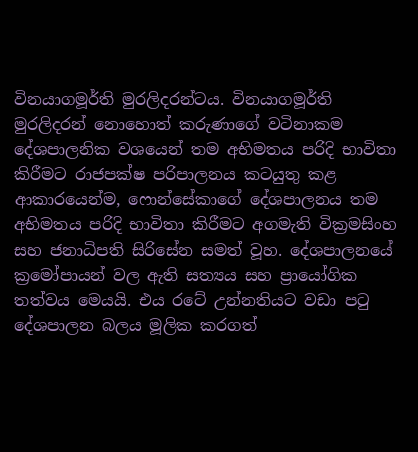විනයාගමූර්ති මුරලිදරන්ටය. විනයාගමූර්ති මුරලිදරන් නොහොත් කරුණාගේ වටිනාකම දේශපාලනික වශයෙන් තම අභිමතය පරිදි භාවිතා කිරීමට රාජපක්ෂ පරිපාලනය කටයුතු කළ ආකාරයෙන්ම, ෆොන්සේකාගේ දේශපාලනය තම අභිමතය පරිදි භාවිතා කිරීමට අගමැති වික්‍රමසිංහ සහ ජනාධිපති සිරිසේන සමත් වූහ. දේශපාලනයේ ක්‍රමෝපායන් වල ඇති සත්‍යය සහ ප්‍රායෝගික තත්වය මෙයයි. එය රටේ උන්නතියට වඩා පටු දේශපාලන බලය මූලික කරගත්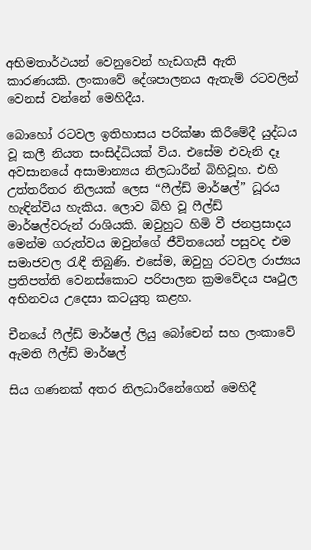අභිමතාර්ථයන් වෙනුවෙන් හැඩගැසී ඇති කාරණයකි. ලංකාවේ දේශපාලනය ඇතැම් රටවලින් වෙනස් වන්නේ මෙහිදීය.

බොහෝ රටවල ඉතිහාසය පරික්ෂා කිරීමේදී යුද්ධය වූ කලී නියත සංසිද්ධියක් විය. එසේම එවැනි දෑ අවසානයේ අසාමාන්‍යය නිලධාරීන් බිහිවූහ. එහි උත්තරීතර නිලයක් ලෙස “ෆීල්ඩ් මාර්ෂල්” ධූරය හැඳින්විය හැකිය. ලොව බිහි වූ ෆීල්ඩ් මාර්ෂල්වරුන් රාශියකි. ඔවුහුට හිමි වී ජනප්‍රසාදය මෙන්ම ගරුත්වය ඔවුන්ගේ ජීවිතයෙන් පසුවද එම සමාජවල රැඳී තිබුණි. එසේම, ඔවුහු රටවල රාජ්‍යය ප්‍රතිපත්ති වෙනස්කොට පරිපාලන ක්‍රමවේදය පෘථුල අභිනවය උදෙසා කටයුතු කළහ.

චීනයේ ෆීල්ඩ් මාර්ෂල් ලියු බෝචෙන් සහ ලංකාවේ ඇමති ෆීල්ඩ් මාර්ෂල්

සිය ගණනක් අතර නිලධාරීනේගෙන් මෙහිදී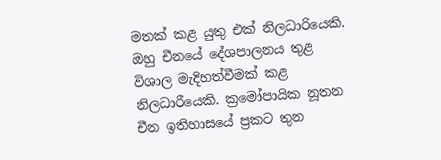මතක් කළ යුතු එක් නිලධාරියෙකි. ඔහු චීනයේ දේශපාලනය තුළ විශාල මැදිහත්වීමක් කළ නිලධාරීයෙකි. ක්‍රමෝපායික නූතන චීන ඉතිහාසයේ ප්‍රකට තුන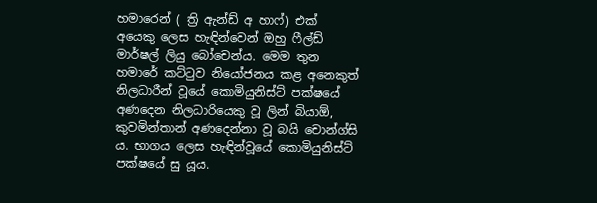හමාරෙන් ( ත්‍රි ඇන්ඩ් අ හාෆ්) එක් අයෙකු ලෙස හැඳින්වෙන් ඔහු ෆීල්ඩ් මාර්ෂල් ලියු බෝචෙන්ය. මෙම තුන හමාරේ කට්ටුව නියෝජනය කළ අනෙකුත් නිලධාරීන් වූයේ කොමියුනිස්ට් පක්ෂයේ අණදෙන නිලධාරියෙකු වූ ලින් බියාඕ, කුවමින්තාන් අණදෙන්නා වූ බයි චොන්ග්සි ය. භාගය ලෙස හැඳින්වූයේ කොමියුනිස්ට් පක්ෂයේ සු යූය.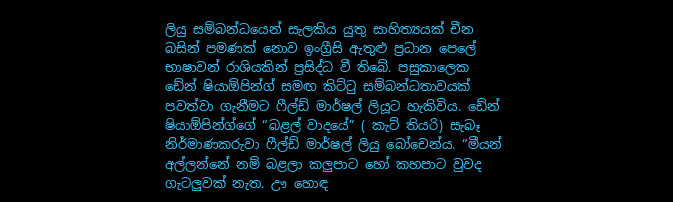ලියු සම්බන්ධයෙන් සැලකිය යුතු සාහිත්‍යයක් චීන බසින් පමණක් නොව ඉංග්‍රීසි ඇතුළු ප්‍රධාන පෙලේ භාෂාවන් රාශියකින් ප්‍රසිද්ධ වී තිබේ. පසුකාලෙක ඩේන් ෂියාඕපින්ග් සමඟ කිට්ටු සම්බන්ධතාවයක් පවත්වා ගැනීමට ෆීල්ඩ් මාර්ෂල් ලියූට හැකිවිය. ඩේන් ෂියාඕපින්ග්ගේ “බළල් වාදයේ” ( කැට් තියරි) සැබෑ නිර්මාණකරුවා ෆීල්ඩ් මාර්ෂල් ලියු බෝචෙන්ය. “මීයන් අල්ලන්නේ නම් බළලා කලුපාට හෝ කහපාට වුවද ගැටලුවක් නැත. ඌ හොඳ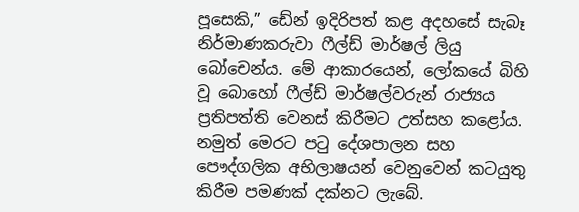පූසෙකි,” ඩේන් ඉදිරිපත් කළ අදහසේ සැබෑ නිර්මාණකරුවා ෆීල්ඩ් මාර්ෂල් ලියු බෝචෙන්ය. මේ ආකාරයෙන්, ලෝකයේ බිහි වූ බොහෝ ෆීල්ඩ් මාර්ෂල්වරුන් රාජ්‍යය ප්‍රතිපත්ති වෙනස් කිරීමට උත්සහ කළෝය. නමුත් මෙරට පටු දේශපාලන සහ පෞද්ගලික අභිලාෂයන් වෙනුවෙන් කටයුතු කිරීම පමණක් දක්නට ලැබේ.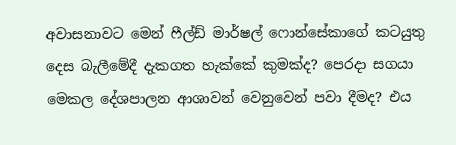අවාසනාවට මෙන් ෆීල්ඩ් මාර්ෂල් ෆොන්සේකාගේ කටයුතු දෙස බැලීමේදී දැකගත හැක්කේ කුමක්ද? පෙරදා සගයා මෙකල දේශපාලන ආශාවන් වෙනුවෙන් පවා දීමද? එය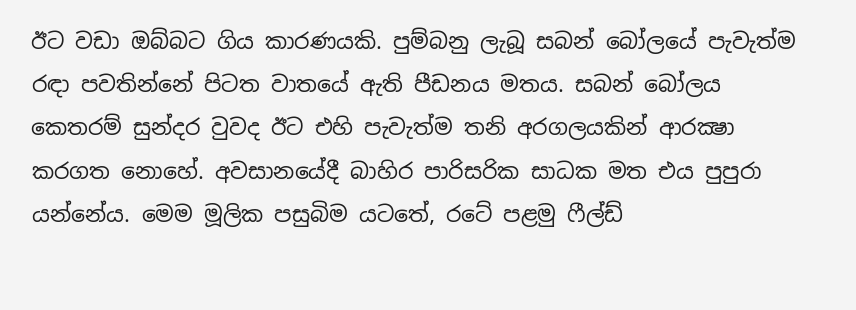ඊට වඩා ඔබ්බට ගිය කාරණයකි. පුම්බනු ලැබූ සබන් බෝලයේ පැවැත්ම රඳා පවතින්නේ පිටත වාතයේ ඇති පීඩනය මතය. සබන් බෝලය කෙතරම් සුන්දර වුවද ඊට එහි පැවැත්ම තනි අරගලයකින් ආරක්‍ෂා කරගත නොහේ. අවසානයේදී බාහිර පාරිසරික සාධක මත එය පුපුරා යන්නේය. මෙම මූලික පසුබිම යටතේ, රටේ පළමු ෆීල්ඩ්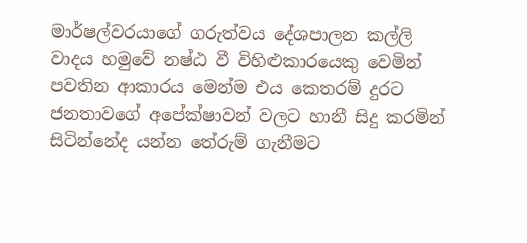මාර්ෂල්වරයාගේ ගරුත්වය දේශපාලන කල්ලි වාදය හමුවේ නෂ්ඨ වී විහිළුකාරයෙකු වෙමින් පවතින ආකාරය මෙන්ම එය කෙතරම් දුරට ජනතාවගේ අපේක්ෂාවන් වලට හානී සිදු කරමින් සිටින්නේද යන්න තේරුම් ගැනීමට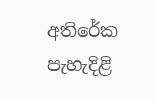අතිරේක පැහැදිළි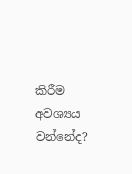කිරීම අවශ්‍යය වන්නේද?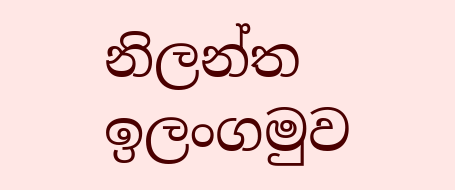නිලන්ත ඉලංගමුව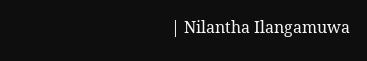| Nilantha Ilangamuwa